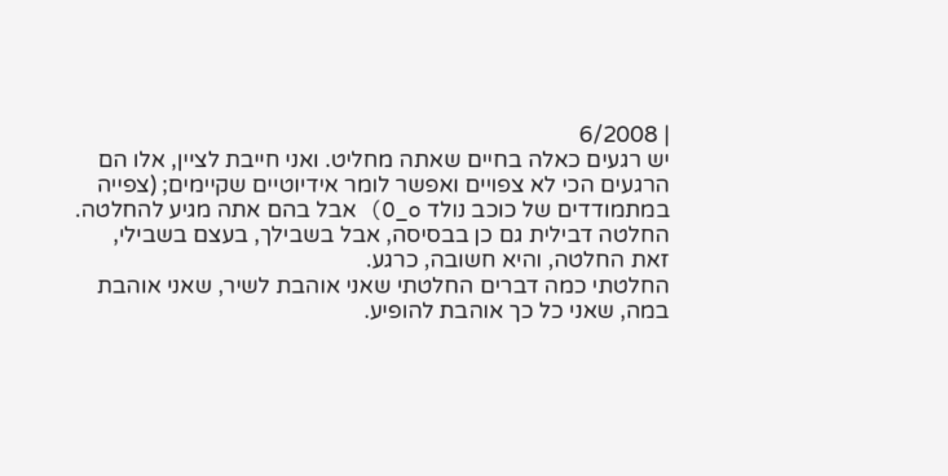| 6/2008
יש רגעים כאלה בחיים שאתה מחליט. ואני חייבת לציין, אלו הם הרגעים הכי לא צפויים ואפשר לומר אידיוטיים שקיימים; (צפייה במתמודדים של כוכב נולד O_o) אבל בהם אתה מגיע להחלטה. החלטה דבילית גם כן בבסיסה, אבל בשבילך, בעצם בשבילי, זאת החלטה, והיא חשובה, כרגע.
החלטתי כמה דברים החלטתי שאני אוהבת לשיר, שאני אוהבת במה, שאני כל כך אוהבת להופיע.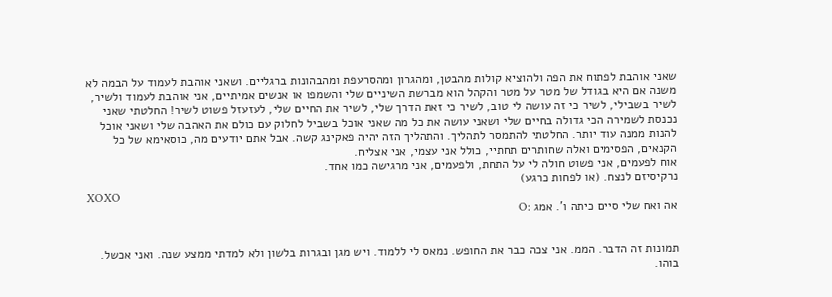שאני אוהבת לפתוח את הפה ולהוציא קולות מהבטן, ומהגרון ומהסרעפת ומהבהונות ברגליים. ושאני אוהבת לעמוד על הבמה לא משנה אם היא בגודל של מטר על מטר והקהל הוא מברשת השיניים שלי והשמפו או אנשים אמיתיים, אני אוהבת לעמוד ולשיר, לשיר בשבילי, לשיר כי זה עושה לי טוב, לשיר כי זאת הדרך שלי, לשיר את החיים שלי, לעזעזל פשוט לשיר! החלטתי שאני נכנסת לשמירה הכי גדולה בחיים שלי ושאני עושה את כל מה שאני אוכל בשביל לחלוק עם כולם את האהבה שלי ושאני אוכל להנות ממנה עוד יותר. החלטתי להתמסר לתהליך. והתהליך הזה יהיה פאקינג קשה. אבל אתם יודעים מה, כוסאימא של כל הקנאים, הפסימים ואלה שחותרים תחתיי, כולל אני עצמי, אני אצליח.
אוח לפעמים, אני פשוט חולה לי על התחת, ולפעמים, אני מרגישה כמו אחד.
נרקיסיזם לנצח. (או לפחות כרגע)
XOXO
אה ואח שלי סיים כיתה ו'. אמג :O


תמונות זה הדבר. הממ. אני צכה כבר את החופש. נמאס לי ללמוד. ויש מגן ובגרות בלשון ולא למדתי ממצע שנה. ואני אכשל. בוהו.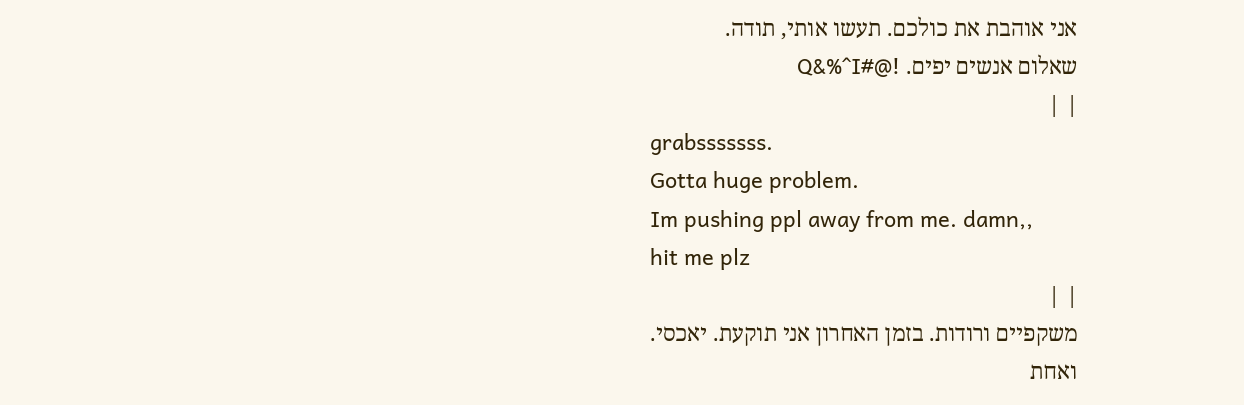אני אוהבת את כולכם. תעשו אותי, תודה.
שאלום אנשים יפים. !@#Q&%^I
| |
grabsssssss.
Gotta huge problem.
Im pushing ppl away from me. damn,,
hit me plz
| |
משקפיים ורודות. בזמן האחרון אני תוקעת. יאכסי.
ואחת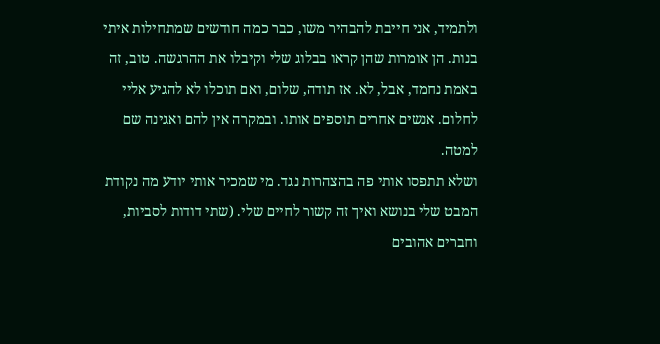ולתמיד, אני חייבת להבהיר משו, כבר כמה חודשים שמתחילות איתי בנות. הן אומרות שהן קראו בבלוג שלי וקיבלו את ההרגשה. טוב, זה באמת נחמד, אבל, לא. אז תודה, שלום, ואם תוכלו לא להגיע אליי לחלום. אנשים אחרים תוספים אותו. ובמקרה אין להם ואגינה שם למטה.
ושלא תתפסו אותי פה בהצהרות נגד. מי שמכיר אותי יודע מה נקודת המבט שלי בנושא ואיך זה קשור לחיים שלי. (שתי דודות לסביות, וחברים אהובים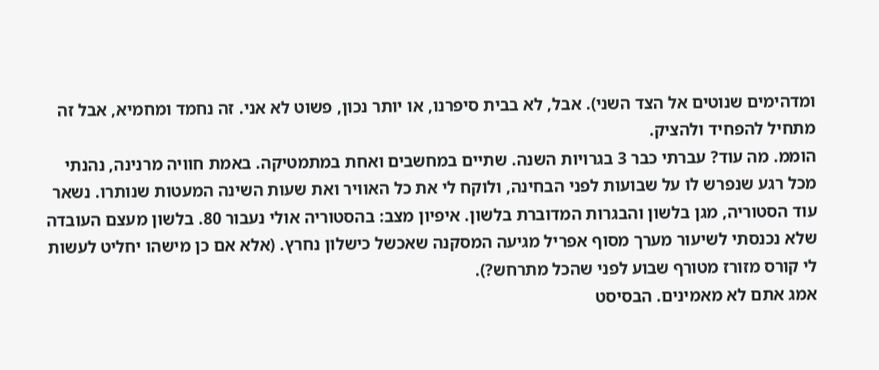ומדהימים שנוטים אל הצד השני). אבל, לא בבית סיפרנו, או יותר נכון, פשוט לא אני. זה נחמד ומחמיא, אבל זה מתחיל להפחיד ולהציק.
הוממ. מה עוד? עברתי כבר 3 בגרויות השנה. שתיים במחשבים ואחת במתמטיקה. באמת חוויה מרנינה, נהנתי מכל רגע שנפרש לו על שבועות לפני הבחינה, ולוקח לי את כל האוויר ואת שעות השינה המעטות שנותרו. נשאר עוד הסטוריה, מגן בלשון והבגרות המדוברת בלשון. איפיון מצב: בהסטוריה אולי נעבור 80. בלשון מעצם העובדה שלא נכנסתי לשיעור מערך מסוף אפריל מגיעה המסקנה שאכשל כישלון נחרץ. (אלא אם כן מישהו יחליט לעשות לי קורס מזורז מטורף שבוע לפני שהכל מתרחש?).
אמג אתם לא מאמינים. הבסיסט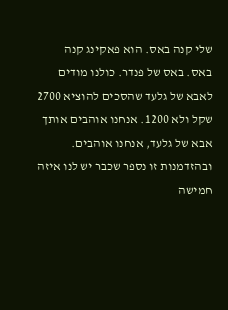שלי קנה באס. הוא פאקינג קנה באס. באס של פנדר. כולנו מודים לאבא של גלעד שהסכים להוציא 2700 שקל ולא 1200. אנחנו אוהבים אותך אבא של גלעד, אנחנו אוהבים.
ובהזדמנות זו נספר שכבר יש לנו איזה חמישה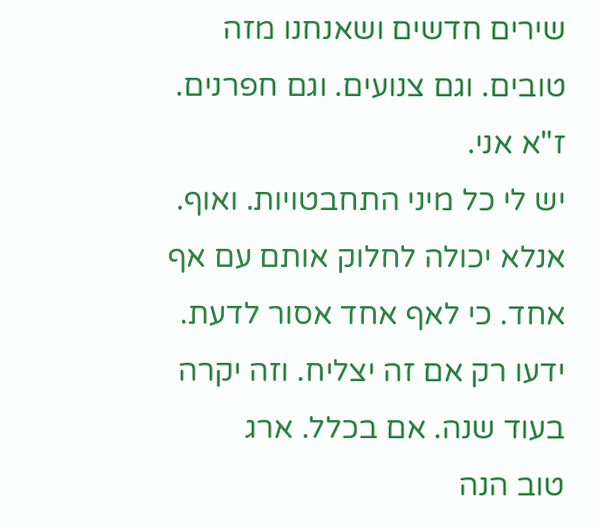שירים חדשים ושאנחנו מזה טובים. וגם צנועים. וגם חפרנים. ז"א אני.
יש לי כל מיני התחבטויות. ואוף. אנלא יכולה לחלוק אותם עם אף אחד. כי לאף אחד אסור לדעת. ידעו רק אם זה יצליח. וזה יקרה בעוד שנה. אם בכלל. ארג
טוב הנה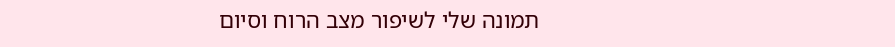תמונה שלי לשיפור מצב הרוח וסיום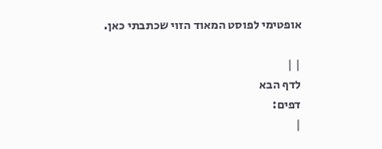אופטימי לפוסט המאוד הזוי שכתבתי כאן.

| |
לדף הבא
דפים:
|